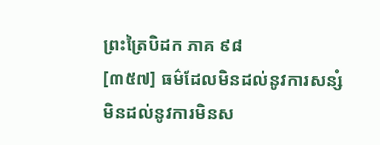ព្រះត្រៃបិដក ភាគ ៩៨
[៣៥៧] ធម៌ដែលមិនដល់នូវការសន្សំ មិនដល់នូវការមិនស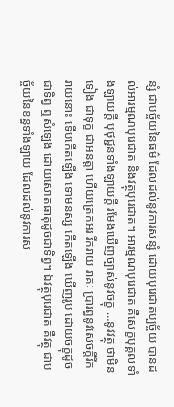ន្សំ ជាបច្ច័យនៃធម៌ ដែលដល់នូវការសន្សំ ដោយបុរេជាតប្បច្ច័យ បានដល់អារម្មណបុរេជាត និងវត្ថុបុរេជាត។ អារម្មណបុរេជាត គឺសេក្ខបុគ្គលទាំងឡាយក្តី បុថុជ្ជនទាំងឡាយក្តី រមែងឃើញច្បាស់នូវចក្ខុ …នូវវត្ថុ ថាមិនទៀង ជាទុក្ខ ជាអនត្តា ហើយត្រេកអរ រីករាយ រាគៈ ប្រារព្ធនូវសេចក្តីរីករាយនោះ ទើបកើតឡើង ទោមនស្ស កើតឡើង ឃើញរូប ដោយចក្ខុដូចជាទិព្វ ឮសំឡេង ដោយសោតធាតុដូចជាទិព្វ។ ឯវត្ថុបុរេជាត គឺវត្ថុ ជាបច្ច័យនៃខន្ធទាំងឡាយ ដែលដល់នូវការស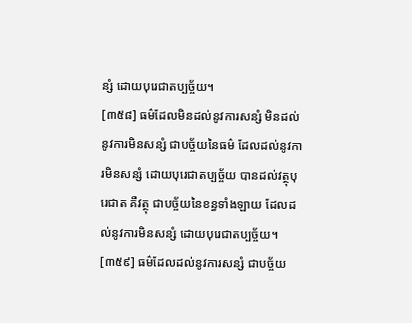ន្សំ ដោយបុរេជាតប្បច្ច័យ។
[៣៥៨] ធម៌ដែលមិនដល់នូវការសន្សំ មិនដល់នូវការមិនសន្សំ ជាបច្ច័យនៃធម៌ ដែលដល់នូវការមិនសន្សំ ដោយបុរេជាតប្បច្ច័យ បានដល់វត្ថុបុរេជាត គឺវត្ថុ ជាបច្ច័យនៃខន្ធទាំងឡាយ ដែលដល់នូវការមិនសន្សំ ដោយបុរេជាតប្បច្ច័យ។
[៣៥៩] ធម៌ដែលដល់នូវការសន្សំ ជាបច្ច័យ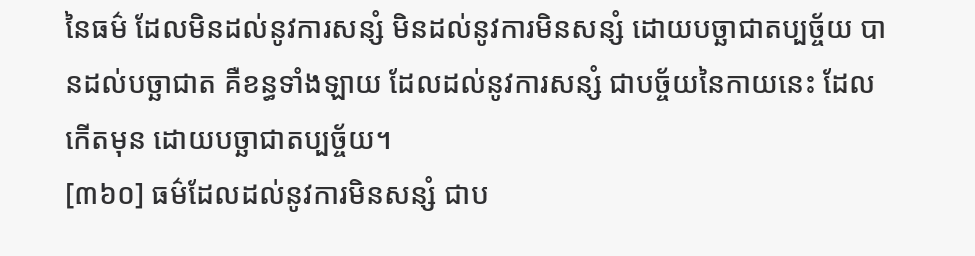នៃធម៌ ដែលមិនដល់នូវការសន្សំ មិនដល់នូវការមិនសន្សំ ដោយបច្ឆាជាតប្បច្ច័យ បានដល់បច្ឆាជាត គឺខន្ធទាំងឡាយ ដែលដល់នូវការសន្សំ ជាបច្ច័យនៃកាយនេះ ដែលកើតមុន ដោយបច្ឆាជាតប្បច្ច័យ។
[៣៦០] ធម៌ដែលដល់នូវការមិនសន្សំ ជាប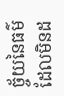ច្ច័យនៃធម៌ ដែលមិនដ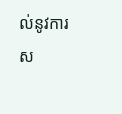ល់នូវការស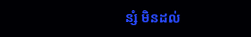ន្សំ មិនដល់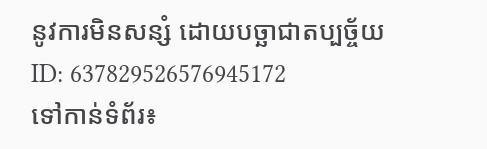នូវការមិនសន្សំ ដោយបច្ឆាជាតប្បច្ច័យ
ID: 637829526576945172
ទៅកាន់ទំព័រ៖